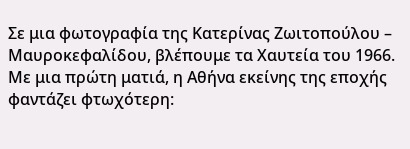Σε μια φωτογραφία της Κατερίνας Ζωιτοπούλου – Μαυροκεφαλίδου, βλέπουμε τα Χαυτεία του 1966. Με μια πρώτη ματιά, η Αθήνα εκείνης της εποχής φαντάζει φτωχότερη: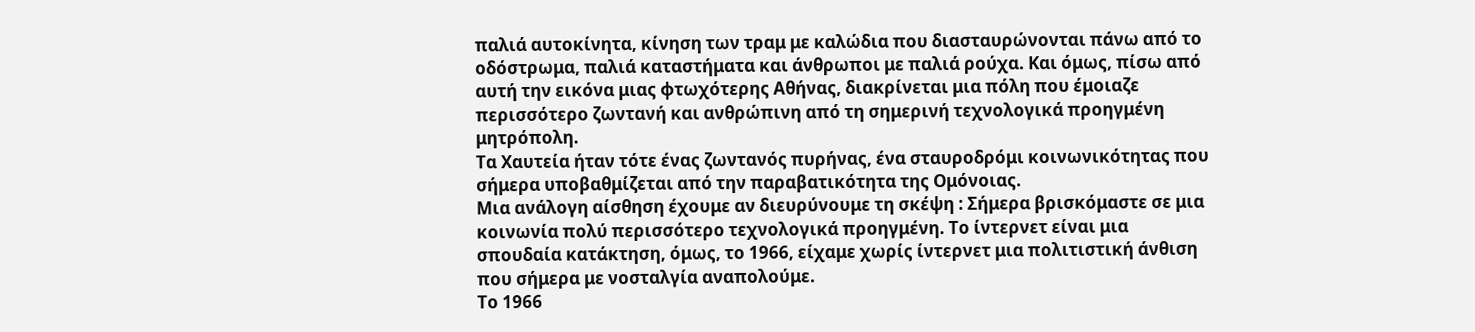παλιά αυτοκίνητα, κίνηση των τραμ με καλώδια που διασταυρώνονται πάνω από το οδόστρωμα, παλιά καταστήματα και άνθρωποι με παλιά ρούχα. Και όμως, πίσω από αυτή την εικόνα μιας φτωχότερης Αθήνας, διακρίνεται μια πόλη που έμοιαζε περισσότερο ζωντανή και ανθρώπινη από τη σημερινή τεχνολογικά προηγμένη μητρόπολη.
Τα Χαυτεία ήταν τότε ένας ζωντανός πυρήνας, ένα σταυροδρόμι κοινωνικότητας που σήμερα υποβαθμίζεται από την παραβατικότητα της Ομόνοιας.
Μια ανάλογη αίσθηση έχουμε αν διευρύνουμε τη σκέψη : Σήμερα βρισκόμαστε σε μια κοινωνία πολύ περισσότερο τεχνολογικά προηγμένη. Το ίντερνετ είναι μια σπουδαία κατάκτηση, όμως, το 1966, είχαμε χωρίς ίντερνετ μια πολιτιστική άνθιση που σήμερα με νοσταλγία αναπολούμε.
Το 1966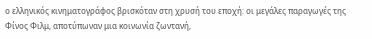ο ελληνικός κινηματογράφος βρισκόταν στη χρυσή του εποχή: οι μεγάλες παραγωγές της Φίνος Φιλμ, αποτύπωναν μια κοινωνία ζωντανή,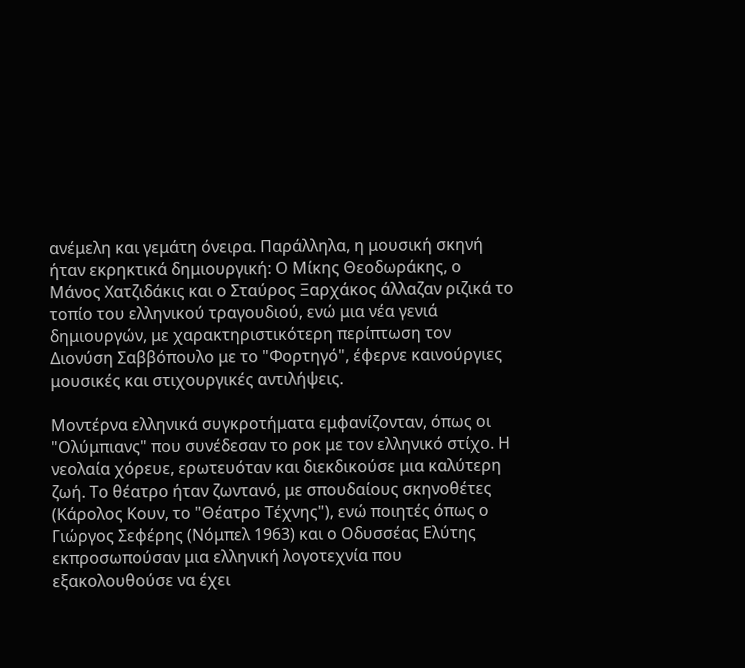ανέμελη και γεμάτη όνειρα. Παράλληλα, η μουσική σκηνή ήταν εκρηκτικά δημιουργική: Ο Μίκης Θεοδωράκης, ο Μάνος Χατζιδάκις και ο Σταύρος Ξαρχάκος άλλαζαν ριζικά το τοπίο του ελληνικού τραγουδιού, ενώ μια νέα γενιά δημιουργών, με χαρακτηριστικότερη περίπτωση τον Διονύση Σαββόπουλο με το "Φορτηγό", έφερνε καινούργιες μουσικές και στιχουργικές αντιλήψεις.

Μοντέρνα ελληνικά συγκροτήματα εμφανίζονταν, όπως οι "Ολύμπιανς" που συνέδεσαν το ροκ με τον ελληνικό στίχο. Η νεολαία χόρευε, ερωτευόταν και διεκδικούσε μια καλύτερη ζωή. Το θέατρο ήταν ζωντανό, με σπουδαίους σκηνοθέτες (Κάρολος Κουν, το "Θέατρο Τέχνης"), ενώ ποιητές όπως ο Γιώργος Σεφέρης (Νόμπελ 1963) και ο Οδυσσέας Ελύτης εκπροσωπούσαν μια ελληνική λογοτεχνία που εξακολουθούσε να έχει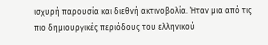ισχυρή παρουσία και διεθνή ακτινοβολία. Ήταν μια από τις πιο δημιουργικές περιόδους του ελληνικού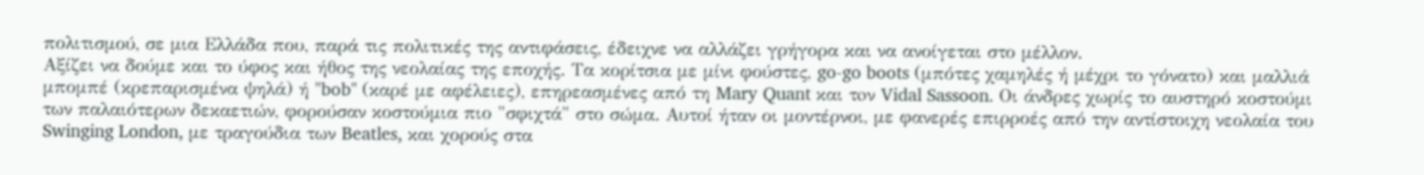πολιτισμού, σε μια Ελλάδα που, παρά τις πολιτικές της αντιφάσεις, έδειχνε να αλλάζει γρήγορα και να ανοίγεται στο μέλλον.
Αξίζει να δούμε και το ύφος και ήθος της νεολαίας της εποχής. Τα κορίτσια με μίνι φούστες, go-go boots (μπότες χαμηλές ή μέχρι το γόνατο) και μαλλιά μπομπέ (κρεπαρισμένα ψηλά) ή "bob" (καρέ με αφέλειες), επηρεασμένες από τη Mary Quant και τoν Vidal Sassoon. Οι άνδρες χωρίς το αυστηρό κοστούμι των παλαιότερων δεκαετιών, φορούσαν κοστούμια πιο "σφιχτά" στο σώμα. Αυτοί ήταν οι μοντέρνοι, με φανερές επιρροές από την αντίστοιχη νεολαία του Swinging London, με τραγούδια των Beatles, και χορούς στα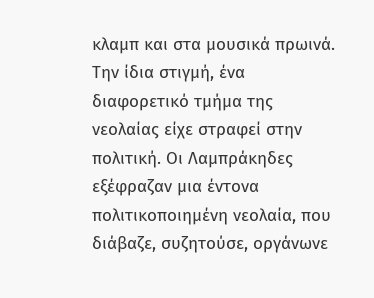κλαμπ και στα μουσικά πρωινά.
Την ίδια στιγμή, ένα διαφορετικό τμήμα της νεολαίας είχε στραφεί στην πολιτική. Οι Λαμπράκηδες εξέφραζαν μια έντονα πολιτικοποιημένη νεολαία, που διάβαζε, συζητούσε, οργάνωνε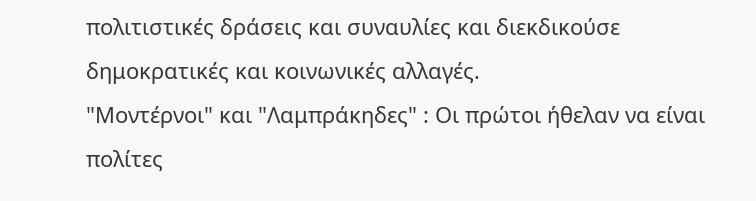πολιτιστικές δράσεις και συναυλίες και διεκδικούσε δημοκρατικές και κοινωνικές αλλαγές.
"Μοντέρνοι" και "Λαμπράκηδες" : Οι πρώτοι ήθελαν να είναι πολίτες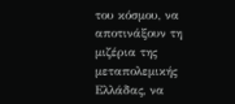του κόσμου, να αποτινάξουν τη μιζέρια της μεταπολεμικής Ελλάδας, να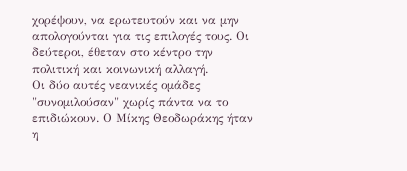χορέψουν, να ερωτευτούν και να μην απολογούνται για τις επιλογές τους. Οι δεύτεροι, έθεταν στο κέντρο την πολιτική και κοινωνική αλλαγή.
Οι δύο αυτές νεανικές ομάδες "συνομιλούσαν" χωρίς πάντα να το επιδιώκουν. Ο Μίκης Θεοδωράκης ήταν η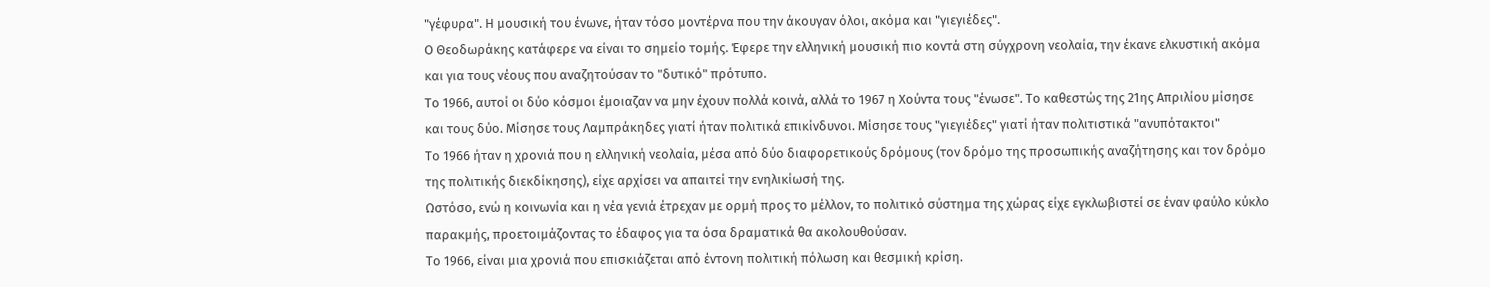"γέφυρα". Η μουσική του ένωνε, ήταν τόσο μοντέρνα που την άκουγαν όλοι, ακόμα και "γιεγιέδες".
Ο Θεοδωράκης κατάφερε να είναι το σημείο τομής. Έφερε την ελληνική μουσική πιο κοντά στη σύγχρονη νεολαία, την έκανε ελκυστική ακόμα και για τους νέους που αναζητούσαν το "δυτικό" πρότυπο.
Το 1966, αυτοί οι δύο κόσμοι έμοιαζαν να μην έχουν πολλά κοινά, αλλά το 1967 η Χούντα τους "ένωσε". Το καθεστώς της 21ης Απριλίου μίσησε και τους δύο. Μίσησε τους Λαμπράκηδες γιατί ήταν πολιτικά επικίνδυνοι. Μίσησε τους "γιεγιέδες" γιατί ήταν πολιτιστικά "ανυπότακτοι"
Το 1966 ήταν η χρονιά που η ελληνική νεολαία, μέσα από δύο διαφορετικούς δρόμους (τον δρόμο της προσωπικής αναζήτησης και τον δρόμο της πολιτικής διεκδίκησης), είχε αρχίσει να απαιτεί την ενηλικίωσή της.
Ωστόσο, ενώ η κοινωνία και η νέα γενιά έτρεχαν με ορμή προς το μέλλον, το πολιτικό σύστημα της χώρας είχε εγκλωβιστεί σε έναν φαύλο κύκλο παρακμής, προετοιμάζοντας το έδαφος για τα όσα δραματικά θα ακολουθούσαν.
Το 1966, είναι μια χρονιά που επισκιάζεται από έντονη πολιτική πόλωση και θεσμική κρίση.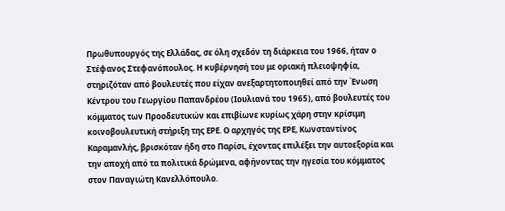Πρωθυπουργός της Ελλάδας, σε όλη σχεδόν τη διάρκεια του 1966, ήταν ο Στέφανος Στεφανόπουλος. Η κυβέρνησή του με οριακή πλειοψηφία, στηριζόταν από βουλευτές που είχαν ανεξαρτητοποιηθεί από την Ένωση Κέντρου του Γεωργίου Παπανδρέου (Ιουλιανά του 1965), από βουλευτές του κόμματος των Προοδευτικών και επιβίωνε κυρίως χάρη στην κρίσιμη κοινοβουλευτική στήριξη της ΕΡΕ. Ο αρχηγός της ΕΡΕ, Κωνσταντίνος Καραμανλής, βρισκόταν ήδη στο Παρίσι, έχοντας επιλέξει την αυτοεξορία και την αποχή από τα πολιτικά δρώμενα, αφήνοντας την ηγεσία του κόμματος στον Παναγιώτη Κανελλόπουλο.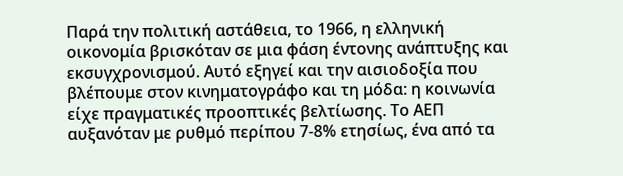Παρά την πολιτική αστάθεια, το 1966, η ελληνική οικονομία βρισκόταν σε μια φάση έντονης ανάπτυξης και εκσυγχρονισμού. Αυτό εξηγεί και την αισιοδοξία που βλέπουμε στον κινηματογράφο και τη μόδα: η κοινωνία είχε πραγματικές προοπτικές βελτίωσης. Το ΑΕΠ αυξανόταν με ρυθμό περίπου 7-8% ετησίως, ένα από τα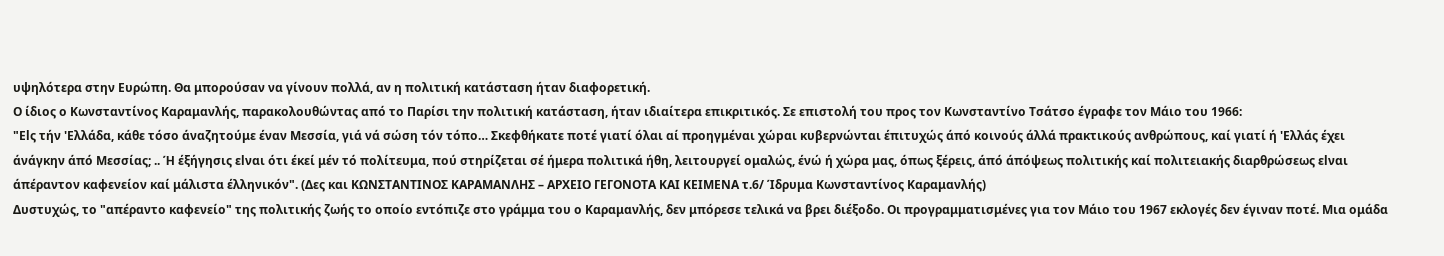υψηλότερα στην Ευρώπη. Θα μπορούσαν να γίνουν πολλά, αν η πολιτική κατάσταση ήταν διαφορετική.
Ο ίδιος ο Κωνσταντίνος Καραμανλής, παρακολουθώντας από το Παρίσι την πολιτική κατάσταση, ήταν ιδιαίτερα επικριτικός. Σε επιστολή του προς τον Κωνσταντίνο Τσάτσο έγραφε τον Μάιο του 1966:
"Εlς τήν 'Ελλάδα, κάθε τόσο άναζητούμε έναν Μεσσία, γιά νά σώση τόν τόπο… Σκεφθήκατε ποτέ γιατί όλαι αί προηγμέναι χώpαι κυβερνώνται έπιτυχώς άπό κοινούς άλλά πρακτικούς ανθρώπους, καί γιατί ή 'Ελλάς έχει άνάγκην άπό Μεσσίας; .. Ή έξήγησις εlναι ότι έκεί μέν τό πολίτευμα, πού στηρίζεται σέ ήμερα πολιτικά ήθη, λειτουργεί ομαλώς, ένώ ή χώρα μας, όπως ξέρεις, άπό άπόψεως πολιτικής καί πολιτειακής διαρθρώσεως εlναι άπέραντον καφενείον καί μάλιστα έλληνικόν". (Δες και ΚΩΝΣΤΑΝΤΙΝΟΣ ΚΑΡΑΜΑΝΛΗΣ – ΑΡΧΕΙΟ ΓΕΓΟΝΟΤΑ ΚΑΙ ΚΕΙΜΕΝΑ τ.6/ Ίδρυμα Κωνσταντίνος Καραμανλής)
Δυστυχώς, το "απέραντο καφενείο" της πολιτικής ζωής το οποίο εντόπιζε στο γράμμα του ο Καραμανλής, δεν μπόρεσε τελικά να βρει διέξοδο. Οι προγραμματισμένες για τον Μάιο του 1967 εκλογές δεν έγιναν ποτέ. Μια ομάδα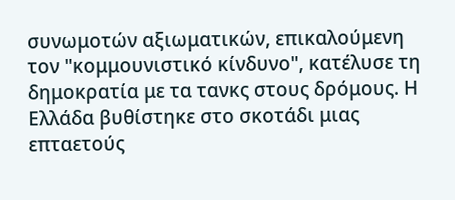συνωμοτών αξιωματικών, επικαλούμενη τον "κομμουνιστικό κίνδυνο", κατέλυσε τη δημοκρατία με τα τανκς στους δρόμους. Η Ελλάδα βυθίστηκε στο σκοτάδι μιας επταετούς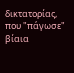δικτατορίας, που "πάγωσε" βίαια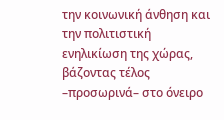την κοινωνική άνθηση και την πολιτιστική ενηλικίωση της χώρας, βάζοντας τέλος –προσωρινά– στο όνειρο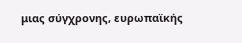μιας σύγχρονης, ευρωπαϊκής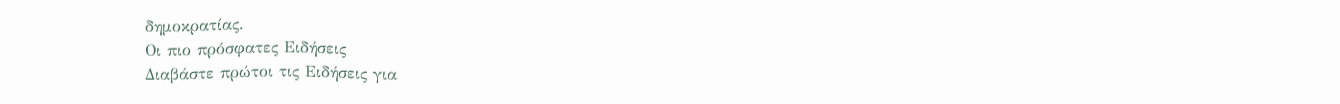δημοκρατίας.
Οι πιο πρόσφατες Ειδήσεις
Διαβάστε πρώτοι τις Ειδήσεις για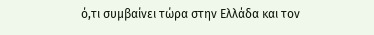ό,τι συμβαίνει τώρα στην Ελλάδα και τον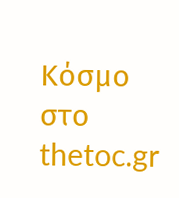Κόσμο στο thetoc.gr